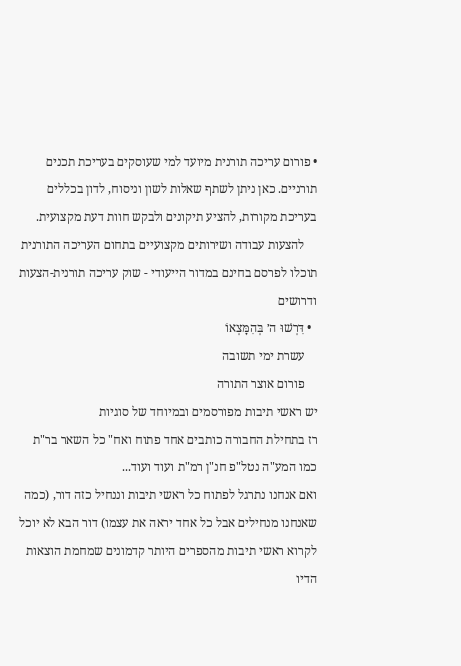• פורום עריכה תורנית מיועד למי שעוסקים בעריכת תכנים תורניים. כאן ניתן לשתף שאלות לשון וניסוח, לדון בכללים בעריכת מקורות, להציע תיקונים ולבקש חוות דעת מקצועית.
    להצעות עבודה ושירותים מקצועיים בתחום העריכה התורנית תוכלו לפרסם בחינם במדור הייעודי - שוק עריכה תורנית-הצעות ודרושים
  • דִּרְשׁוּ ה׳ בְּהִמָּצְאוֹ
    עשרת ימי תשובה
    פורום אוצר התורה
יש ראשי תיבות מפורסמים ובמיוחד של סוגיות
רז בתחילת החבורה כותבים אחד פתוח ואח" כל השאר בר"ת
כמו המע"ה נטל"פ חנ"ן רמ"ת ועוד ועוד...
ואם אנחנו נתרגל לפתוח כל ראשי תיבות וננחיל כזה דור, (כמה שאנחנו מנחילים אבל כל אחד יראה את עצמו) דור הבא לא יוכל לקרוא ראשי תיבות מהספרים היותר קדמונים שמחמת הוצאות הדיו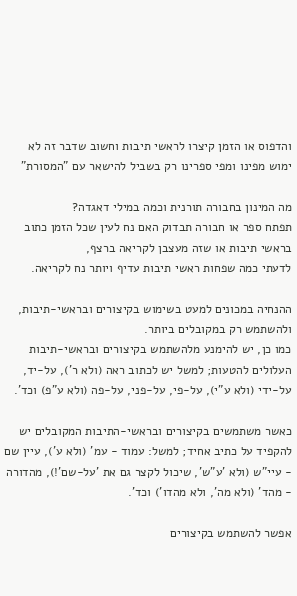והדפוס או הזמן קיצרו לראשי תיבות וחשוב שדבר זה לא ימוש מפינו ומפי ספרינו רק בשביל להישאר עם "המסורת"

מה המינון בחבורה תורנית וכמה במילי דאגדה?
תפתח ספר או חבורה תבדוק האם נח לעין שכל הזמן כתוב בראשי תיבות או שזה מעצבן לקריאה ברצף,
לדעתי כמה שפחות ראשי תיבות עדיף ויותר נח לקריאה.

ההנחיה במכונים למעט בשימוש בקיצורים ובראשי-תיבות, ולהשתמש רק במקובלים ביותר.
כמו כן, יש להימנע מלהשתמש בקיצורים ובראשי-תיבות העלולים להטעות; למשל יש לכתוב ראה (ולא ר'), על-יד, על-ידי (ולא ע"י), על-פי, על-פני, על-פה (ולא ע"פ) וכד'.

כאשר משתמשים בקיצורים ובראשי-התיבות המקובלים יש להקפיד על כתיב אחיד; למשל: עמוד - עמ' (ולא ע'), עיין שם - עיי"ש (ולא 'ע"ש', שיכול לקצר גם את 'על-שם'!), מהדורה - מהד' (ולא מה', ולא מהדו') וכד'.

אפשר להשתמש בקיצורים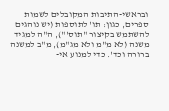ובראשי-התיבות המקובלים לשמות ספרים, כגון: תו' לתוספות (יש נוהגים להשתמש בקיצור "תוס'"), ה"ה למגיד משנה (לא מ"מ ולא מג"מ), מ"ב למשנה ברורה וכד'. כדי למנוע אי-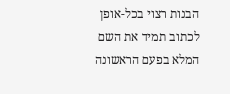הבנות רצוי בכל-אופן לכתוב תמיד את השם המלא בפעם הראשונה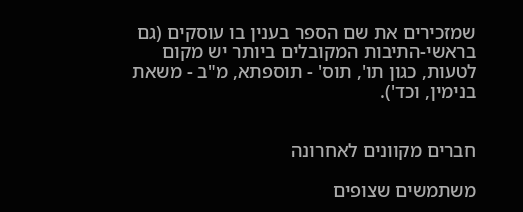שמזכירים את שם הספר בענין בו עוסקים (גם בראשי-התיבות המקובלים ביותר יש מקום לטעות, כגון תו', תוס' - תוספתא, מ"ב - משאת בנימין, וכד').


חברים מקוונים לאחרונה

משתמשים שצופים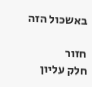באשכול הזה

חזור
חלק עליון